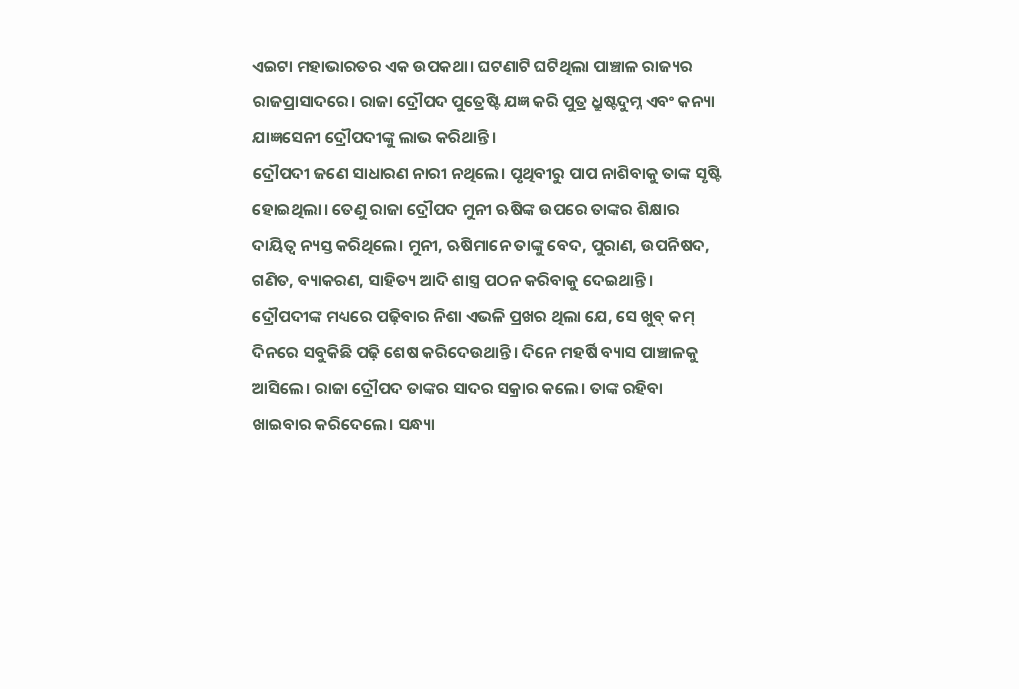ଏଇଟା ମହାଭାରତର ଏକ ଉପକଥା। ଘଟଣାଟି ଘଟିଥିଲା ପାଞ୍ଚାଳ ରାଜ୍ୟର ରାଜପ୍ରାସାଦରେ। ରାଜା ଦ୍ରୌପଦ ପୁତ୍ରେଷ୍ଟି ଯଜ୍ଞ କରି ପୁତ୍ର ଧ୍ରୁଷ୍ଟଦୁମ୍ନ ଏବଂ କନ୍ୟା ଯାଜ୍ଞସେନୀ ଦ୍ରୌପଦୀଙ୍କୁ ଲାଭ କରିଥାନ୍ତି।
ଦ୍ରୌପଦୀ ଜଣେ ସାଧାରଣ ନାରୀ ନଥିଲେ। ପୃଥିବୀରୁ ପାପ ନାଶିବାକୁ ତାଙ୍କ ସୃଷ୍ଟି ହୋଇଥିଲା। ତେଣୁ ରାଜା ଦ୍ରୌପଦ ମୁନୀ ଋଷିଙ୍କ ଉପରେ ତାଙ୍କର ଶିକ୍ଷାର ଦାୟିତ୍ୱ ନ୍ୟସ୍ତ କରିଥିଲେ। ମୁନୀ, ଋଷିମାନେ ତାଙ୍କୁ ବେଦ, ପୁରାଣ, ଉପନିଷଦ, ଗଣିତ, ବ୍ୟାକରଣ, ସାହିତ୍ୟ ଆଦି ଶାସ୍ତ୍ର ପଠନ କରିବାକୁ ଦେଇଥାନ୍ତି। ଦ୍ରୌପଦୀଙ୍କ ମଧ୍ୟରେ ପଢ଼ିବାର ନିଶା ଏଭଳି ପ୍ରଖର ଥିଲା ଯେ, ସେ ଖୁବ୍ କମ୍ ଦିନରେ ସବୁକିଛି ପଢ଼ି ଶେଷ କରିଦେଉଥାନ୍ତି। ଦିନେ ମହର୍ଷି ବ୍ୟାସ ପାଞ୍ଚାଳକୁ ଆସିଲେ। ରାଜା ଦ୍ରୌପଦ ତାଙ୍କର ସାଦର ସକ୍ରାର କଲେ। ତାଙ୍କ ରହିବା ଖାଇବାର କରିଦେଲେ। ସନ୍ଧ୍ୟା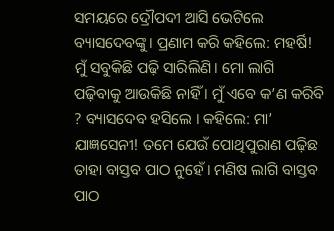ସମୟରେ ଦ୍ରୌପଦୀ ଆସି ଭେଟିଲେ ବ୍ୟାସଦେବଙ୍କୁ। ପ୍ରଣାମ କରି କହିଲେ: ମହର୍ଷି! ମୁଁ ସବୁକିଛି ପଢ଼ି ସାରିଲିଣି। ମୋ ଲାଗି ପଢ଼ିବାକୁ ଆଉକିଛି ନାହିଁ । ମୁଁ ଏବେ କ’ଣ କରିବି ? ବ୍ୟାସଦେବ ହସିଲେ । କହିଲେ: ମା’ ଯାଜ୍ଞସେନୀ! ତମେ ଯେଉଁ ପୋଥିପୁରାଣ ପଢ଼ିଛ ତାହା ବାସ୍ତବ ପାଠ ନୁହେଁ। ମଣିଷ ଲାଗି ବାସ୍ତବ ପାଠ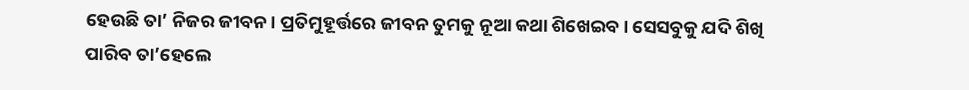ହେଉଛି ତା’ ନିଜର ଜୀବନ। ପ୍ରତିମୁହୂର୍ତ୍ତରେ ଜୀବନ ତୁମକୁ ନୂଆ କଥା ଶିଖେଇବ। ସେସବୁକୁ ଯଦି ଶିଖି ପାରିବ ତା’ହେଲେ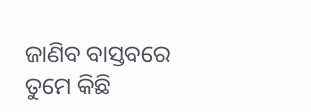ଜାଣିବ ବାସ୍ତବରେ ତୁମେ କିଛି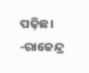ପଢ଼ିଛ।
-ରାଜେନ୍ଦ୍ର